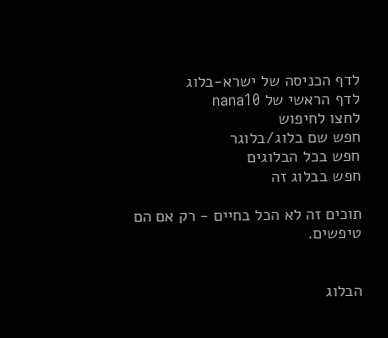לדף הכניסה של ישרא-בלוג
לדף הראשי של nana10
לחצו לחיפוש
חפש שם בלוג/בלוגר
חפש בכל הבלוגים
חפש בבלוג זה

תוכים זה לא הכל בחיים - רק אם הם טיפשים.


הבלוג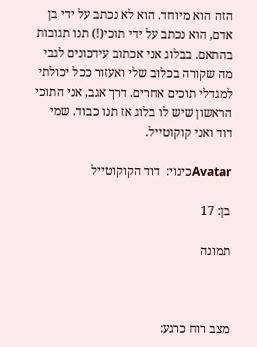הזה הוא מיוחד. הוא לא נכתב על ידי בן אדם, הוא נכתב על ידי תוכי(!) תנו תגובות בהתאם. בבלוג אני אכתוב עידכונים לגבי מה שקורה בכלוב שלי ואעזור ככל יכולתי למגדלי תוכים אחרים. דרך אגב, אני התוכי הראשון שיש לו בלוג אז תנו כבוד. שמי דוד ואני קוקוטייל.

Avatarכינוי:  דוד הקוקוטייל

בן: 17

תמונה



מצב רוח כרגע: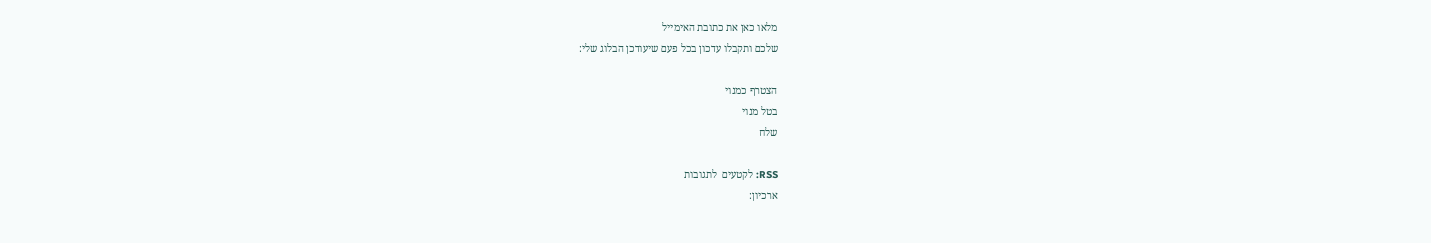מלאו כאן את כתובת האימייל
שלכם ותקבלו עדכון בכל פעם שיעודכן הבלוג שלי:

הצטרף כמנוי
בטל מנוי
שלח

RSS: לקטעים  לתגובות
ארכיון: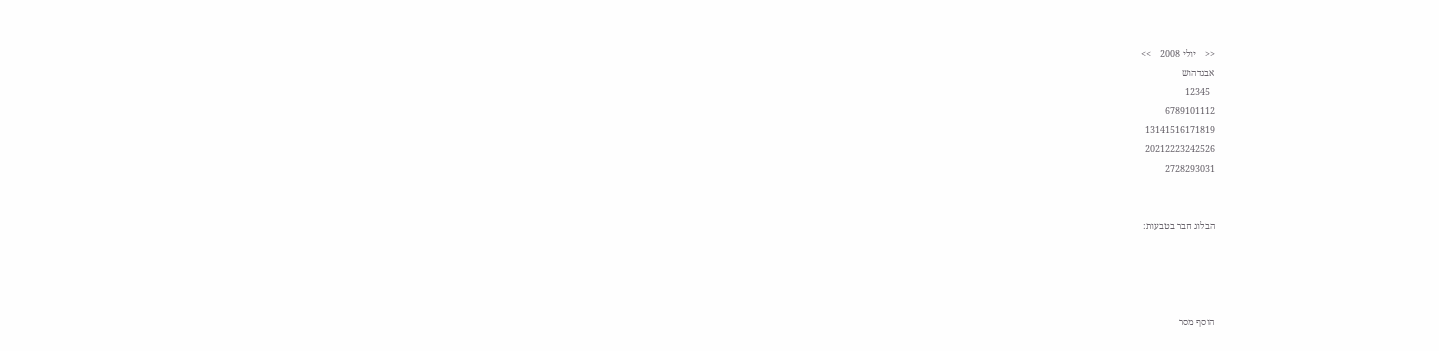<<    יולי 2008    >>
אבגדהוש
  12345
6789101112
13141516171819
20212223242526
2728293031


הבלוג חבר בטבעות:




הוסף מסר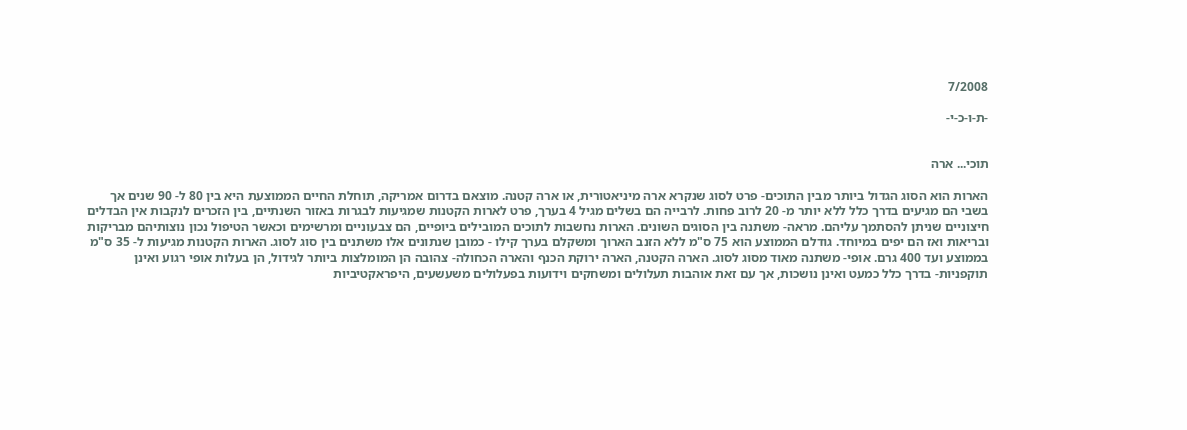7/2008

-ת-ו-כ-י-


תוכי... ארה

הארות הוא הסוג הגדול ביותר מבין התוכים- פרט לסוג שנקרא ארה מיניאטורית, או ארה קטנה. מוצאם בדרום אמריקה, תוחלת החיים הממוצעת היא בין 80 ל- 90 שנים אך בשבי הם מגיעים בדרך כלל ללא יותר מ- 20 לרוב פחות. לרבייה הם בשלים מגיל 4 בערך, פרט לארות הקטנות שמגיעות לבגרות באזור השנתיים, בין הזכרים לנקבות אין הבדלים חיצוניים שניתן להסתמך עליהם. מראה- משתנה בין הסוגים השונים. הארות נחשבות לתוכים המובילים ביופיים, הם צבעוניים ומרשימים וכאשר הטיפול נכון נוצותיהם מבריקות ובריאות ואז הם יפים במיוחד. גודלם הממוצע הוא 75 ס"מ ללא הזנב הארוך ומשקלם בערך קילו - כמובן שנתונים אלו משתנים בין סוג לסוג. הארות הקטנות מגיעות ל- 35 ס"מ בממוצע ועד 400 גרם. אופי- משתנה מאוד מסוג לסוג. הארה הקטנה, הארה ירוקת הכנף והארה הכחולה- צהובה הן המומלצות ביותר לגידול, הן בעלות אופי רגוע ואינן תוקפניות- בדרך כלל כמעט ואינן נושכות, אך עם זאת אוהבות תעלולים ומשחקים וידועות בפעלולים משעשעים, היפראקטיביות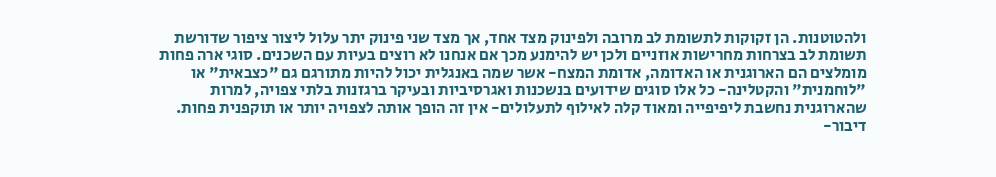ולהטוטנות. הן זקוקות לתשומת לב מרובה ולפינוק מצד אחד, אך מצד שני פינוק יתר עלול ליצור ציפור שדורשת תשומת לב בצרחות מחרישות אוזניים ולכן יש להימנע מכך אם אנחנו לא רוצים בעיות עם השכנים. סוגי ארה פחות מומלצים הם הארוגנית או האדומה, אדומת המצח- אשר שמה באנגלית יכול להיות מתורגם גם "כצבאית" או "לוחמנית" והקטלינה- כל אלו סוגים שידועים בנשכנות ואגרסיביות ובעיקר ברגזנות בלתי צפויה, למרות שהארוגנית נחשבת ליפיפייה ומאוד קלה לאילוף לתעלולים- אין זה הופך אותה לצפויה יותר או תוקפנית פחות. דיבור-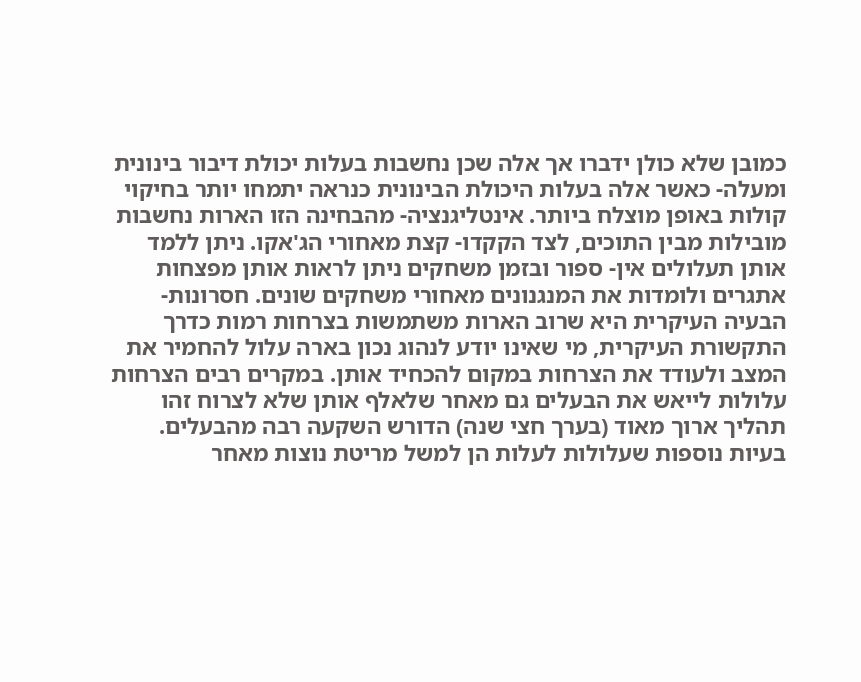כמובן שלא כולן ידברו אך אלה שכן נחשבות בעלות יכולת דיבור בינונית ומעלה- כאשר אלה בעלות היכולת הבינונית כנראה יתמחו יותר בחיקוי קולות באופן מוצלח ביותר. אינטליגנציה- מהבחינה הזו הארות נחשבות מובילות מבין התוכים, לצד הקקדו- קצת מאחורי הג'אקו. ניתן ללמד אותן תעלולים אין- ספור ובזמן משחקים ניתן לראות אותן מפצחות אתגרים ולומדות את המנגנונים מאחורי משחקים שונים. חסרונות- הבעיה העיקרית היא שרוב הארות משתמשות בצרחות רמות כדרך התקשורת העיקרית, מי שאינו יודע לנהוג נכון בארה עלול להחמיר את המצב ולעודד את הצרחות במקום להכחיד אותן. במקרים רבים הצרחות עלולות לייאש את הבעלים גם מאחר שלאלף אותן שלא לצרוח זהו תהליך ארוך מאוד (בערך חצי שנה) הדורש השקעה רבה מהבעלים. בעיות נוספות שעלולות לעלות הן למשל מריטת נוצות מאחר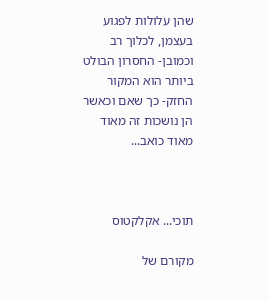שהן עלולות לפגוע בעצמן, לכלוך רב וכמובן- החסרון הבולט ביותר הוא המקור החזק- כך שאם וכאשר הן נושכות זה מאוד מאוד כואב...



תוכי... אקלקטוס

מקורם של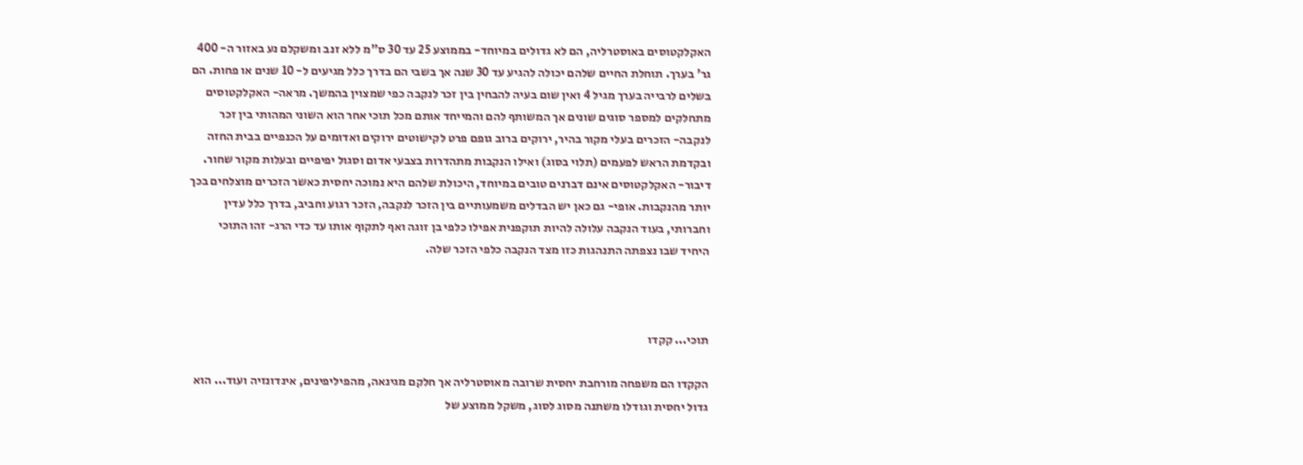האקלקטוסים באוסטרליה, הם לא גדולים במיוחד- בממוצע 25 עד 30 ס"מ ללא זנב ומשקלם נע באזור ה- 400 גר' בערך. תוחלת החיים שלהם יכולה להגיע עד 30 שנה אך בשבי הם בדרך כלל מגיעים ל- 10 שנים או פחות. הם בשלים לרבייה בערך מגיל 4 ואין שום בעיה להבחין בין זכר לנקבה כפי שמצוין בהמשך. מראה- האקלקטוסים מתחלקים למספר סוגים שונים אך המשותף להם והמייחד אותם מכל תוכי אחר הוא השוני המהותי בין זכר לנקבה- הזכרים בעלי מקור בהיר, ירוקים ברוב גופם פרט לקישוטים ירוקים ואדומים על הכנפיים בבית החזה ובקדמת הראש לפעמים (תלוי בסוג) ואילו הנקבות מתהדרות בצבעי אדום וסגול יפיפיים ובעלות מקור שחור. דיבור- האקלקטוסים אינם דברנים טובים במיוחד, היכולת שלהם היא נמוכה יחסית כאשר הזכרים מוצלחים בכך יותר מהנקבות. אופי- גם כאן יש הבדלים משמעותיים בין הזכר לנקבה, הזכר רגוע וחביב, בדרך כלל עדין וחברותי, בעוד הנקבה עלולה להיות תוקפנית אפילו כלפי בן זוגה ואף לתקוף אותו עד כדי הרג- זהו התוכי היחיד שבו נצפתה התנהגות כזו מצד הנקבה כלפי הזכר שלה.



תוכי... קקדו

הקקדו הם משפחה מורחבת יחסית שרובה מאוסטרליה אך חלקם מגינאה, מהפיליפינים, אינדונזיה ועוד... הוא גדול יחסית וגודלו משתנה מסוג לסוג, משקל ממוצע של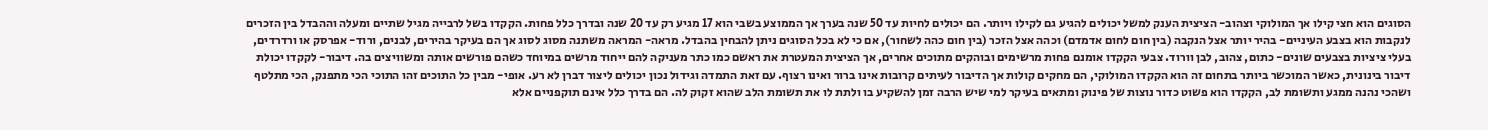הסוגים הוא חצי קילו אך המולוקי וצהוב- הציצית הענק למשל יכולים להגיע גם לקילו ויותר. הם יכולים לחיות עד 50 שנה בערך אך הממוצע בשבי הוא 17 מגיע רק עד 20 שנה ובדרך כלל פחות. הקקדו בשל לרבייה מגיל שתיים ומעלה וההבדל בין הזכרים לנקבות הוא בצבע העיניים- בהיר יותר אצל הנקבה (בין חום לחום אדמדם) וכהה אצל הזכר (בין חום כהה לשחור), אם כי לא בכל הסוגים ניתן להבחין בהבדל. מראה- המראה משתנה מסוג לסוג אך הם בעיקר בהירים, לבנים, ורוד- אפרסק או ורדרדים, בעלי ציציות בצבעים שונים- כתום, צהוב, לבן וורוד. צבעי הקקדו אומנם פחות מרשימים ובוהקים מתוכים אחרים, אך הציצית המעטרת את ראשם כמו כתר מעניקה להם ייחוד מרשים במיוחד כשהם פורשים אותה ומשוויצים בה. דיבור- לקקדו יכולת דיבור בינונית, כאשר המוכשר ביותר בתחום זה הוא הקקדו המולוקי, הם מחקים קולות אך הדיבור לעיתים קרובות אינו ברור ואינו רצוף. עם זאת התמדה וגידול נכון יכולים ליצור דברן לא רע. אופי- מבין כל התוכים זהו התוכי הכי מתפנק, הכי מתלטף ושהכי נהנה ממגע ותשומת לב, הקקדו הוא פשוט כדור נוצות של פינוק ומתאים בעיקר למי שיש הרבה זמן להשקיע בו ולתת לו את תשומת הלב שהוא זקוק לה. הם בדרך כלל אינם תוקפניים אלא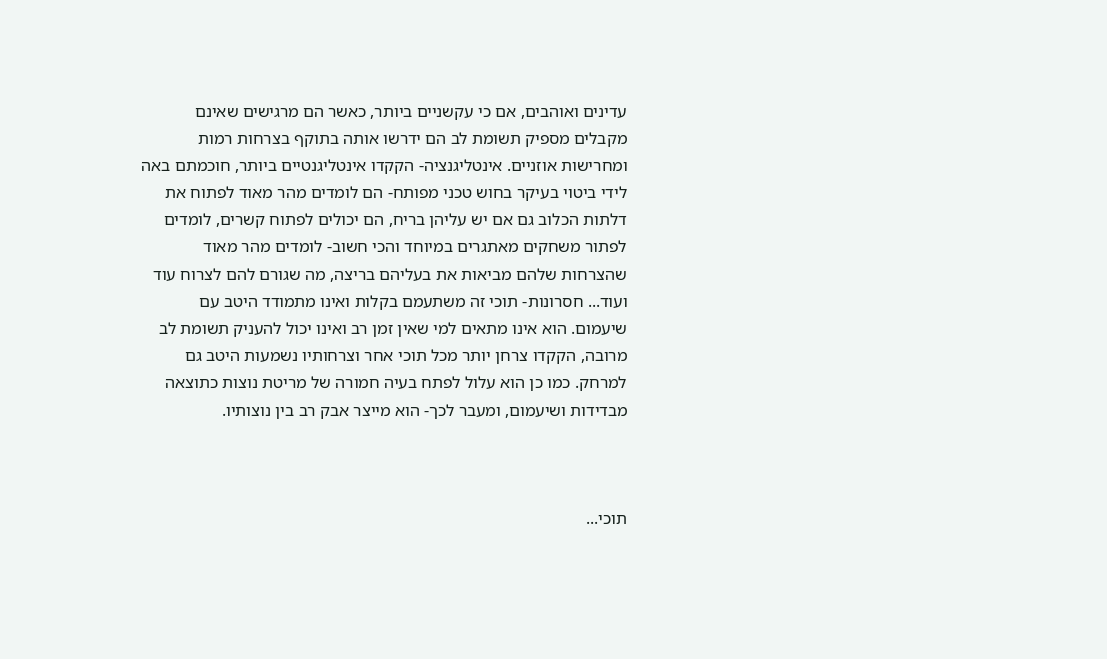עדינים ואוהבים, אם כי עקשניים ביותר, כאשר הם מרגישים שאינם מקבלים מספיק תשומת לב הם ידרשו אותה בתוקף בצרחות רמות ומחרישות אוזניים. אינטליגנציה- הקקדו אינטליגנטיים ביותר, חוכמתם באה לידי ביטוי בעיקר בחוש טכני מפותח- הם לומדים מהר מאוד לפתוח את דלתות הכלוב גם אם יש עליהן בריח, הם יכולים לפתוח קשרים, לומדים לפתור משחקים מאתגרים במיוחד והכי חשוב- לומדים מהר מאוד שהצרחות שלהם מביאות את בעליהם בריצה, מה שגורם להם לצרוח עוד ועוד... חסרונות- תוכי זה משתעמם בקלות ואינו מתמודד היטב עם שיעמום. הוא אינו מתאים למי שאין זמן רב ואינו יכול להעניק תשומת לב מרובה, הקקדו צרחן יותר מכל תוכי אחר וצרחותיו נשמעות היטב גם למרחק. כמו כן הוא עלול לפתח בעיה חמורה של מריטת נוצות כתוצאה מבדידות ושיעמום, ומעבר לכך- הוא מייצר אבק רב בין נוצותיו.



תוכי...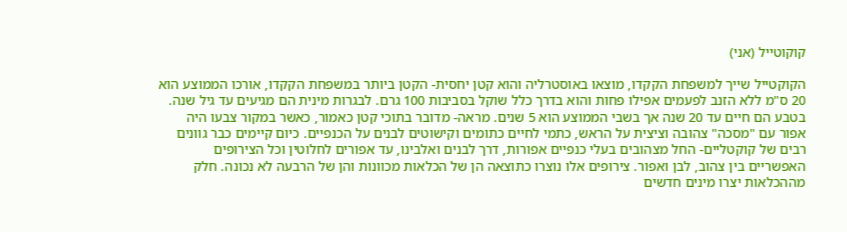קוקוטייל (אני)

הקוקטייל שייך למשפחת הקקדו, מוצאו באוסטרליה והוא קטן יחסית- הקטן ביותר במשפחת הקקדו, אורכו הממוצע הוא 20 ס"מ ללא הזנב לפעמים אפילו פחות והוא בדרך כלל שוקל בסביבות 100 גרם. לבגרות מינית הם מגיעים עד גיל שנה. בטבע הם חיים עד 20 שנה אך בשבי הממוצע הוא 5 שנים. מראה- מדובר בתוכי קטן כאמור, כאשר במקור צבעו היה אפור עם "מסכה" צהובה וציצית על הראש, כתמי לחיים כתומים וקישוטים לבנים על הכנפיים. כיום קיימים כבר גוונים רבים של קוקטליים- החל מצהובים בעלי כנפיים אפורות, דרך לבנים ואלבינו, עד אפורים לחלוטין וכל הצירופים האפשריים בין צהוב, לבן ואפור. צירופים אלו נוצרו כתוצאה הן של הכלאות מכוונות והן של הרבעה לא נכונה. חלק מההכלאות יצרו מינים חדשים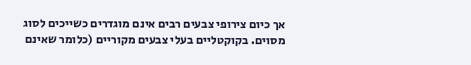אך כיום צירופי צבעים רבים אינם מוגדרים כשייכים לסוג מסוים. בקוקטליים בעלי צבעים מקוריים (כלומר שאינם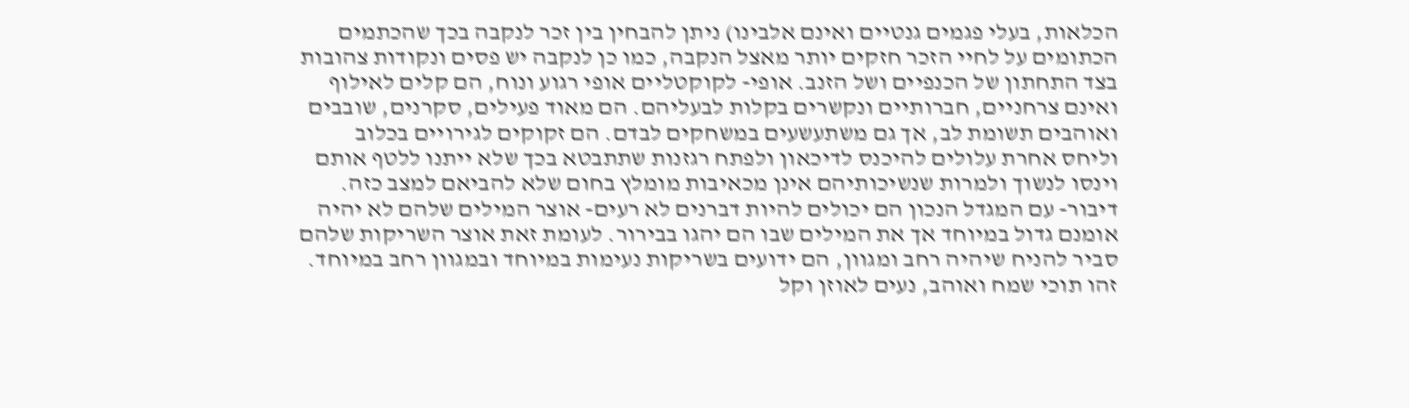הכלאות, בעלי פגמים גנטיים ואינם אלבינו) ניתן להבחין בין זכר לנקבה בכך שהכתמים הכתומים על לחיי הזכר חזקים יותר מאצל הנקבה, כמו כן לנקבה יש פסים ונקודות צהובות בצד התחתון של הכנפיים ושל הזנב. אופי- לקוקטליים אופי רגוע ונוח, הם קלים לאילוף ואינם צרחניים, חברותיים ונקשרים בקלות לבעליהם. הם מאוד פעילים, סקרנים, שובבים ואוהבים תשומת לב, אך גם משתעשעים במשחקים לבדם. הם זקוקים לגירויים בכלוב וליחס אחרת עלולים להיכנס לדיכאון ולפתח רגזנות שתתבטא בכך שלא ייתנו ללטף אותם וינסו לנשוך ולמרות שנשיכותיהם אינן מכאיבות מומלץ בחום שלא להביאם למצב כזה. דיבור- עם המגדל הנכון הם יכולים להיות דברנים לא רעים- אוצר המילים שלהם לא יהיה אומנם גדול במיוחד אך את המילים שבו הם יהגו בבירור. לעומת זאת אוצר השריקות שלהם סביר להניח שיהיה רחב ומגוון, הם ידועים בשריקות נעימות במיוחד ובמגוון רחב במיוחד. זהו תוכי שמח ואוהב, נעים לאוזן וקל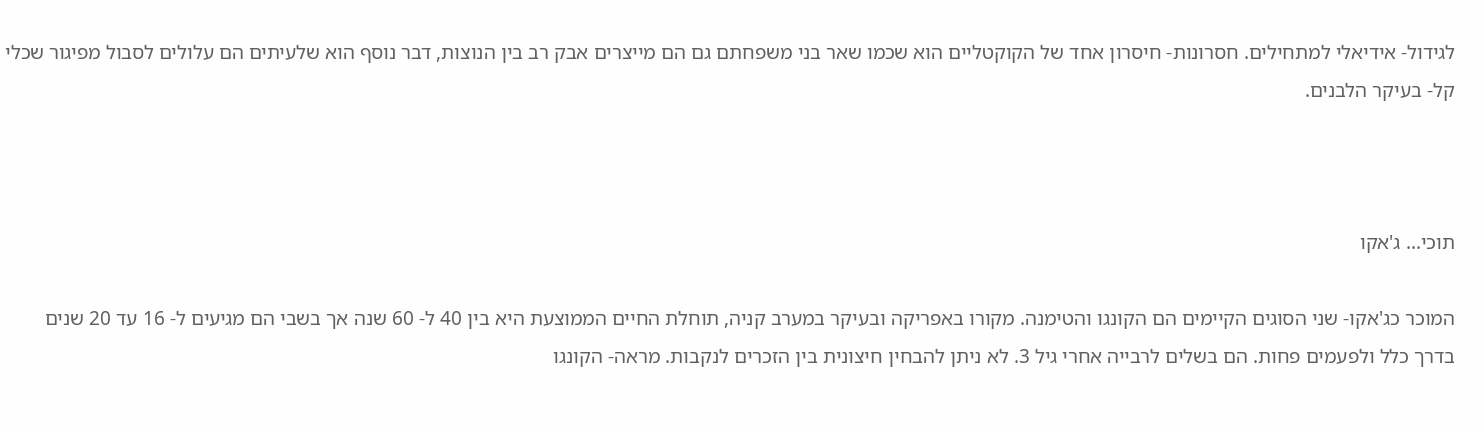לגידול- אידיאלי למתחילים. חסרונות- חיסרון אחד של הקוקטליים הוא שכמו שאר בני משפחתם גם הם מייצרים אבק רב בין הנוצות, דבר נוסף הוא שלעיתים הם עלולים לסבול מפיגור שכלי קל- בעיקר הלבנים.



תוכי... ג'אקו

המוכר כג'אקו- שני הסוגים הקיימים הם הקונגו והטימנה. מקורו באפריקה ובעיקר במערב קניה, תוחלת החיים הממוצעת היא בין 40 ל- 60 שנה אך בשבי הם מגיעים ל- 16 עד 20 שנים בדרך כלל ולפעמים פחות. הם בשלים לרבייה אחרי גיל 3. לא ניתן להבחין חיצונית בין הזכרים לנקבות. מראה- הקונגו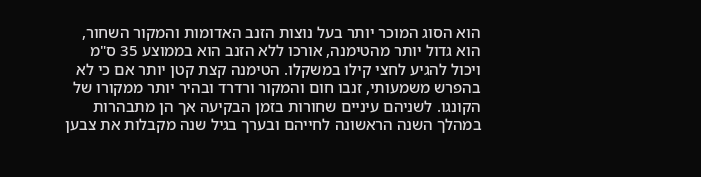הוא הסוג המוכר יותר בעל נוצות הזנב האדומות והמקור השחור, הוא גדול יותר מהטימנה, אורכו ללא הזנב הוא בממוצע 35 ס"מ ויכול להגיע לחצי קילו במשקלו. הטימנה קצת קטן יותר אם כי לא בהפרש משמעותי, זנבו חום והמקור ורדרד ובהיר יותר ממקורו של הקונגו. לשניהם עיניים שחורות בזמן הבקיעה אך הן מתבהרות במהלך השנה הראשונה לחייהם ובערך בגיל שנה מקבלות את צבען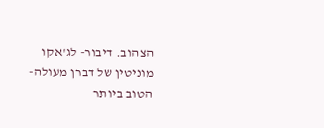הצהוב. דיבור- לג'אקו מוניטין של דברן מעולה- הטוב ביותר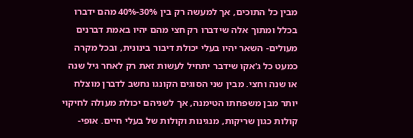מבין כל התוכים, אך למעשה רק בין 30%-40% מהם ידברו בכלל ומתוך אלה שידברו רק חצי מהם יהיו באמת דברנים מעולים- השאר יהיו בעלי יכולת דיבור בינונית, ובכל מקרה כמעט כל ג'אקו שידבר יתחיל לעשות זאת רק לאחר גיל שנה או שנה וחצי. מבין שני הסוגים הקונגו נחשב לדברן מוצלח יותר מבן משפחתו הטימנה, אך לשניהם יכולת מעולה לחיקוי קולות כגון שריקות, מנגינות וקולות של בעלי חיים. אופי-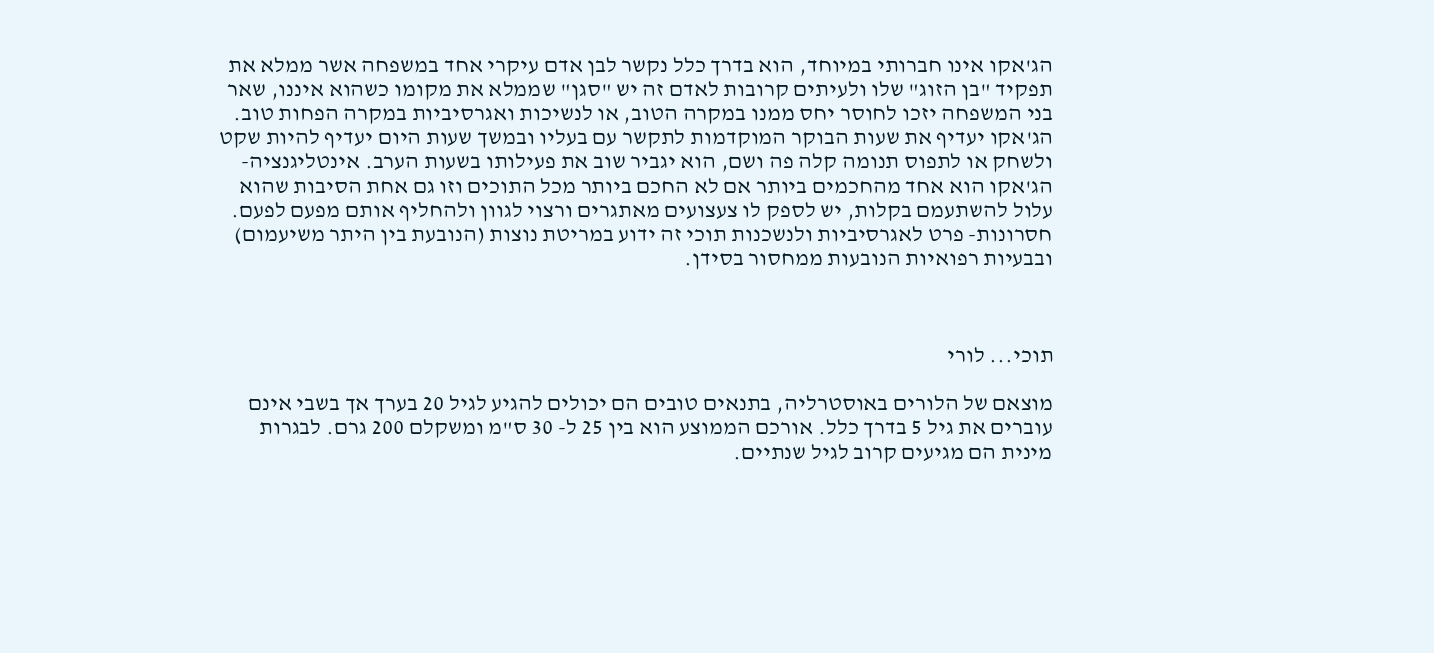הג'אקו אינו חברותי במיוחד, הוא בדרך כלל נקשר לבן אדם עיקרי אחד במשפחה אשר ממלא את תפקיד "בן הזוג" שלו ולעיתים קרובות לאדם זה יש "סגן" שממלא את מקומו כשהוא איננו, שאר בני המשפחה יזכו לחוסר יחס ממנו במקרה הטוב, או לנשיכות ואגרסיביות במקרה הפחות טוב. הג'אקו יעדיף את שעות הבוקר המוקדמות לתקשר עם בעליו ובמשך שעות היום יעדיף להיות שקט ולשחק או לתפוס תנומה קלה פה ושם, הוא יגביר שוב את פעילותו בשעות הערב. אינטליגנציה- הג'אקו הוא אחד מהחכמים ביותר אם לא החכם ביותר מכל התוכים וזו גם אחת הסיבות שהוא עלול להשתעמם בקלות, יש לספק לו צעצועים מאתגרים ורצוי לגוון ולהחליף אותם מפעם לפעם. חסרונות- פרט לאגרסיביות ולנשכנות תוכי זה ידוע במריטת נוצות (הנובעת בין היתר משיעמום) ובבעיות רפואיות הנובעות ממחסור בסידן.



תוכי... לורי

מוצאם של הלורים באוסטרליה, בתנאים טובים הם יכולים להגיע לגיל 20 בערך אך בשבי אינם עוברים את גיל 5 בדרך כלל. אורכם הממוצע הוא בין 25 ל- 30 ס"מ ומשקלם 200 גרם. לבגרות מינית הם מגיעים קרוב לגיל שנתיים.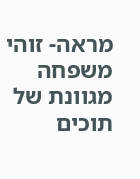מראה- זוהי משפחה מגוונת של תוכים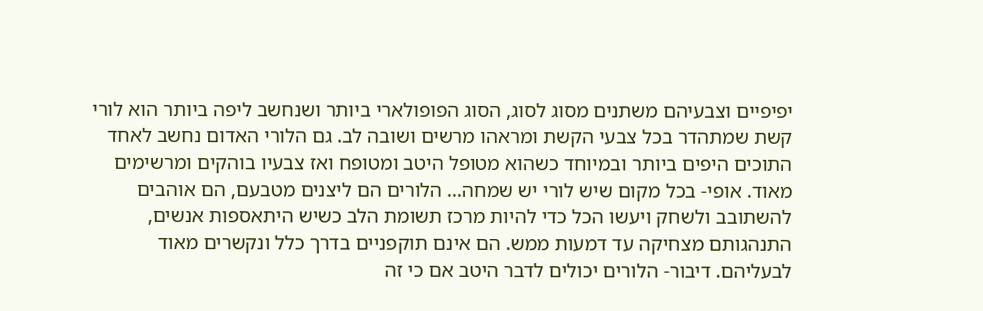יפיפיים וצבעיהם משתנים מסוג לסוג, הסוג הפופולארי ביותר ושנחשב ליפה ביותר הוא לורי קשת שמתהדר בכל צבעי הקשת ומראהו מרשים ושובה לב. גם הלורי האדום נחשב לאחד התוכים היפים ביותר ובמיוחד כשהוא מטופל היטב ומטופח ואז צבעיו בוהקים ומרשימים מאוד. אופי- בכל מקום שיש לורי יש שמחה... הלורים הם ליצנים מטבעם, הם אוהבים להשתובב ולשחק ויעשו הכל כדי להיות מרכז תשומת הלב כשיש היתאספות אנשים, התנהגותם מצחיקה עד דמעות ממש. הם אינם תוקפניים בדרך כלל ונקשרים מאוד לבעליהם. דיבור- הלורים יכולים לדבר היטב אם כי זה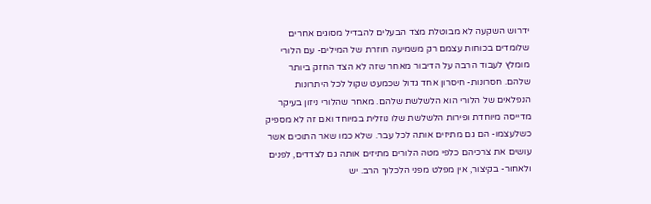ידרוש השקעה לא מבוטלת מצד הבעלים להבדיל מסוגים אחרים שלומדים בכוחות עצמם רק משמיעה חוזרת של המילים- עם הלורי מומלץ לעבוד הרבה על הדיבור מאחר שזה לא הצד החזק ביותר שלהם. חסרונות- חיסרון אחד גדול שכמעט שקול לכל היתרונות הנפלאים של הלורי הוא הלשלשת שלהם. מאחר שהלורי ניזון בעיקר מדייסה מיוחדת ופירות הלשלשת שלו נוזלית במיוחד ואם זה לא מספיק כשלעצמו- הם גם מתיזים אותה לכל עבר. שלא כמו שאר התוכים אשר עושים את צרכיהם כלפי מטה הלורים מתיזים אותה גם לצדדים, לפנים ולאחור- בקיצור, אין מפלט מפני הלכלוך הרב. יש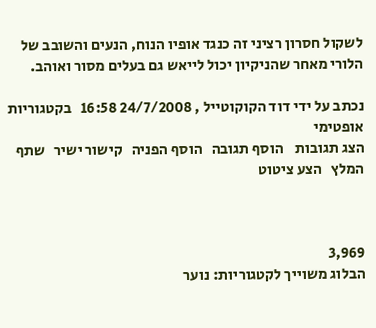לשקול חסרון רציני זה כנגד אופיו הנוח, הנעים והשובב של הלורי מאחר שהניקיון יכול לייאש גם בעלים מסור ואוהב.

נכתב על ידי דוד הקוקוטייל , 24/7/2008 16:58   בקטגוריות אופטימי
הצג תגובות    הוסף תגובה   הוסף הפניה   קישור ישיר   שתף   המלץ   הצע ציטוט



3,969
הבלוג משוייך לקטגוריות: נוער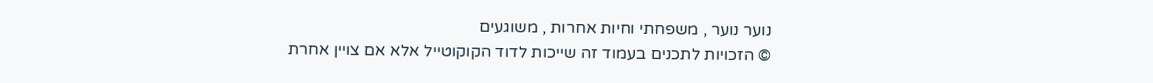נוער נוער , משפחתי וחיות אחרות , משוגעים
© הזכויות לתכנים בעמוד זה שייכות לדוד הקוקוטייל אלא אם צויין אחרת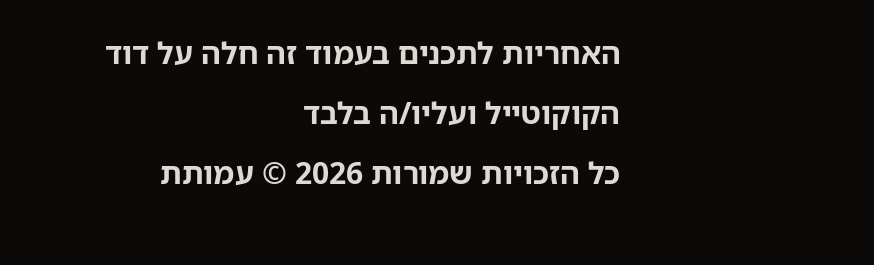האחריות לתכנים בעמוד זה חלה על דוד הקוקוטייל ועליו/ה בלבד
כל הזכויות שמורות 2026 © עמותת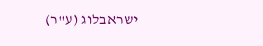ישראבלוג (ע"ר)